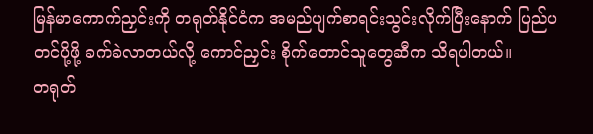မြန်မာကောက်ညှင်းကို တရုတ်နိုင်ငံက အမည်ပျက်စာရင်းသွင်းလိုက်ပြီးနောက် ပြည်ပတင်ပို့ဖို့ ခက်ခဲလာတယ်လို့ ကောင်ညှင်း စိုက်တောင်သူတွေဆီက သိရပါတယ်။
တရုတ်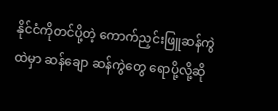နိုင်ငံကိုတင်ပို့တဲ့ ကောက်ညှင်းဖြူဆန်ကွဲထဲမှာ ဆန်ချော ဆန်ကွဲတွေ ရောပို့လို့ဆို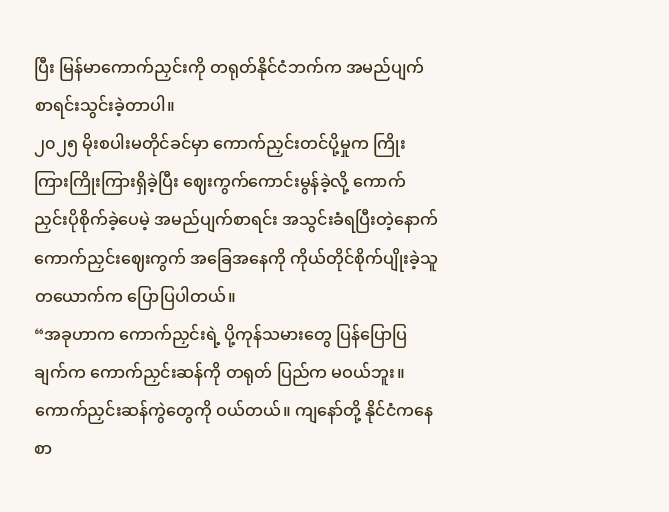ပြီး မြန်မာကောက်ညှင်းကို တရုတ်နိုင်ငံဘက်က အမည်ပျက်စာရင်းသွင်းခဲ့တာပါ။
၂၀၂၅ မိုးစပါးမတိုင်ခင်မှာ ကောက်ညှင်းတင်ပို့မှုက ကြိုးကြားကြိုးကြားရှိခဲ့ပြီး ဈေးကွက်ကောင်းမွန်ခဲ့လို့ ကောက်ညှင်းပိုစိုက်ခဲ့ပေမဲ့ အမည်ပျက်စာရင်း အသွင်းခံရပြီးတဲ့နောက် ကောက်ညှင်းဈေးကွက် အခြေအနေကို ကိုယ်တိုင်စိုက်ပျိုးခဲ့သူတယောက်က ပြောပြပါတယ်။
“အခုဟာက ကောက်ညှင်းရဲ့ ပို့ကုန်သမားတွေ ပြန်ပြောပြချက်က ကောက်ညှင်းဆန်ကို တရုတ် ပြည်က မဝယ်ဘူး။ ကောက်ညှင်းဆန်ကွဲတွေကို ဝယ်တယ်။ ကျနော်တို့ နိုင်ငံကနေ စာ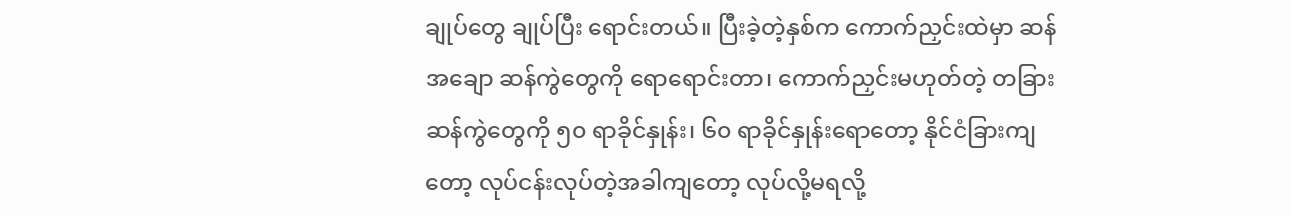ချုပ်တွေ ချုပ်ပြီး ရောင်းတယ်။ ပြီးခဲ့တဲ့နှစ်က ကောက်ညှင်းထဲမှာ ဆန်အချော ဆန်ကွဲတွေကို ရောရောင်းတာ၊ ကောက်ညှင်းမဟုတ်တဲ့ တခြားဆန်ကွဲတွေကို ၅၀ ရာခိုင်နှုန်း၊ ၆၀ ရာခိုင်နှုန်းရောတော့ နိုင်ငံခြားကျတော့ လုပ်ငန်းလုပ်တဲ့အခါကျတော့ လုပ်လို့မရလို့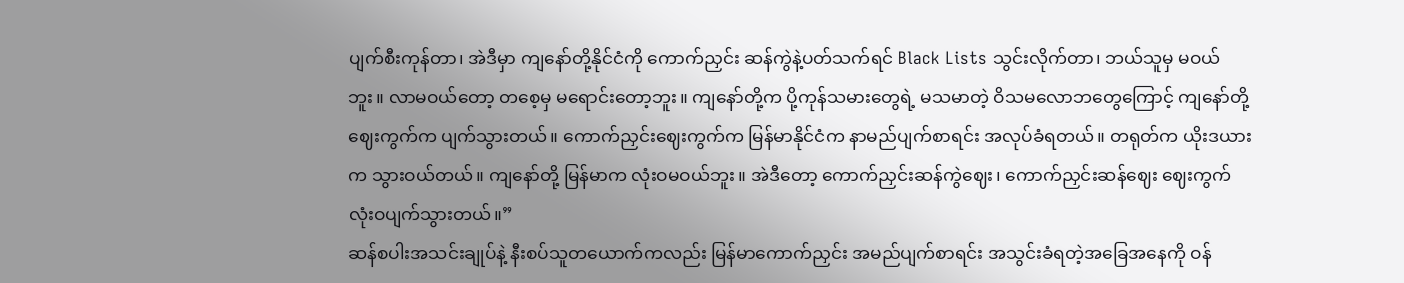ပျက်စီးကုန်တာ၊ အဲဒီမှာ ကျနော်တို့နိုင်ငံကို ကောက်ညှင်း ဆန်ကွဲနဲ့ပတ်သက်ရင် Black Lists သွင်းလိုက်တာ၊ ဘယ်သူမှ မဝယ်ဘူး။ လာမဝယ်တော့ တစေ့မှ မရောင်းတော့ဘူး။ ကျနော်တို့က ပို့ကုန်သမားတွေရဲ့ မသမာတဲ့ ဝိသမလောဘတွေကြောင့် ကျနော်တို့ ဈေးကွက်က ပျက်သွားတယ်။ ကောက်ညှင်းဈေးကွက်က မြန်မာနိုင်ငံက နာမည်ပျက်စာရင်း အလုပ်ခံရတယ်။ တရုတ်က ယိုးဒယားက သွားဝယ်တယ်။ ကျနော်တို့ မြန်မာက လုံးဝမဝယ်ဘူး။ အဲဒီတော့ ကောက်ညှင်းဆန်ကွဲဈေး၊ ကောက်ညှင်းဆန်ဈေး ဈေးကွက် လုံးဝပျက်သွားတယ်။”
ဆန်စပါးအသင်းချုပ်နဲ့ နီးစပ်သူတယောက်ကလည်း မြန်မာကောက်ညှင်း အမည်ပျက်စာရင်း အသွင်းခံရတဲ့အခြေအနေကို ဝန်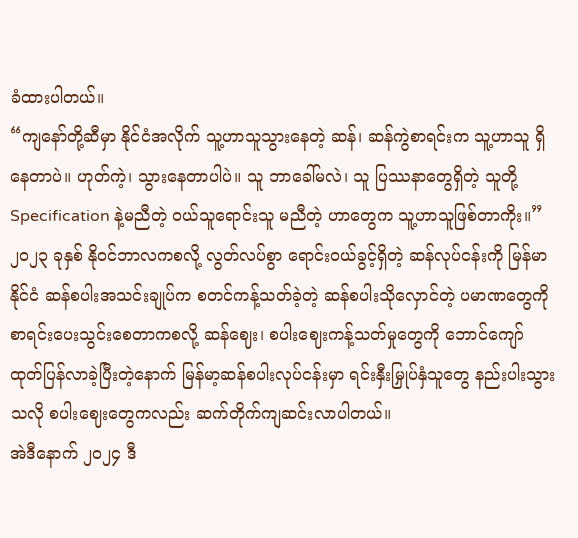ခံထားပါတယ်။
“ကျနော်တို့ဆီမှာ နိုင်ငံအလိုက် သူ့ဟာသူသွားနေတဲ့ ဆန်၊ ဆန်ကွဲစာရင်းက သူ့ဟာသူ ရှိနေတာပဲ။ ဟုတ်ကဲ့၊ သွားနေတာပါပဲ။ သူ ဘာခေါ်မလဲ၊ သူ ပြဿနာတွေရှိတဲ့ သူတို့ Specification နဲ့မညီတဲ့ ဝယ်သူရောင်းသူ မညီတဲ့ ဟာတွေက သူ့ဟာသူဖြစ်တာကိုး။”
၂၀၂၃ ခုနှစ် နိုဝင်ဘာလကစလို့ လွတ်လပ်စွာ ရောင်းဝယ်ခွင့်ရှိတဲ့ ဆန်လုပ်ငန်းကို မြန်မာနိုင်ငံ ဆန်စပါးအသင်းချုပ်က စတင်ကန့်သတ်ခဲ့တဲ့ ဆန်စပါးသိုလှောင်တဲ့ ပမာဏတွေကို စာရင်းပေးသွင်းစေတာကစလို့ ဆန်ဈေး၊ စပါးဈေးကန့်သတ်မှုတွေကို ဘောင်ကျော် ထုတ်ပြန်လာခဲ့ပြီးတဲ့နောက် မြန်မာ့ဆန်စပါးလုပ်ငန်းမှာ ရင်းနှီးမြှုပ်နှံသူတွေ နည်းပါးသွားသလို စပါးဈေးတွေကလည်း ဆက်တိုက်ကျဆင်းလာပါတယ်။
အဲဒီနောက် ၂၀၂၄ ဒီ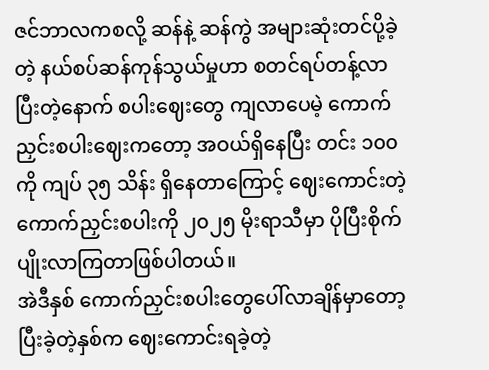ဇင်ဘာလကစလို့ ဆန်နဲ့ ဆန်ကွဲ အများဆုံးတင်ပို့ခဲ့တဲ့ နယ်စပ်ဆန်ကုန်သွယ်မှုဟာ စတင်ရပ်တန့်လာပြီးတဲ့နောက် စပါးဈေးတွေ ကျလာပေမဲ့ ကောက်ညှင်းစပါးဈေးကတော့ အဝယ်ရှိနေပြီး တင်း ၁၀၀ ကို ကျပ် ၃၅ သိန်း ရှိနေတာကြောင့် ဈေးကောင်းတဲ့ ကောက်ညှင်းစပါးကို ၂၀၂၅ မိုးရာသီမှာ ပိုပြီးစိုက်ပျိုးလာကြတာဖြစ်ပါတယ်။
အဲဒီနှစ် ကောက်ညှင်းစပါးတွေပေါ်လာချိန်မှာတော့ ပြီးခဲ့တဲ့နှစ်က ဈေးကောင်းရခဲ့တဲ့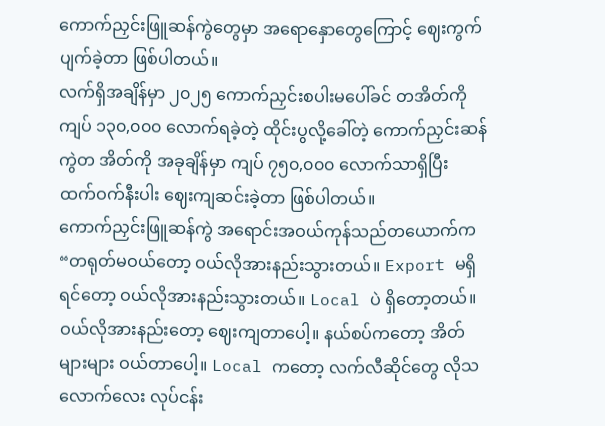ကောက်ညှင်းဖြူဆန်ကွဲတွေမှာ အရောနှောတွေကြောင့် ဈေးကွက်ပျက်ခဲ့တာ ဖြစ်ပါတယ်။
လက်ရှိအချိန်မှာ ၂၀၂၅ ကောက်ညှင်းစပါးမပေါ်ခင် တအိတ်ကို ကျပ် ၁၃၀,၀၀၀ လောက်ရခဲ့တဲ့ ထိုင်းပွလို့ခေါ်တဲ့ ကောက်ညှင်းဆန်ကွဲတ အိတ်ကို အခုချိန်မှာ ကျပ် ၇၅၀,၀၀၀ လောက်သာရှိပြီး ထက်ဝက်နီးပါး ဈေးကျဆင်းခဲ့တာ ဖြစ်ပါတယ်။
ကောက်ညှင်းဖြူဆန်ကွဲ အရောင်းအဝယ်ကုန်သည်တယောက်က “တရုတ်မဝယ်တော့ ဝယ်လိုအားနည်းသွားတယ်။ Export မရှိရင်တော့ ဝယ်လိုအားနည်းသွားတယ်။ Local ပဲ ရှိတော့တယ်။ ဝယ်လိုအားနည်းတော့ ဈေးကျတာပေါ့။ နယ်စပ်ကတော့ အိတ်များများ ဝယ်တာပေါ့။ Local ကတော့ လက်လီဆိုင်တွေ လိုသလောက်လေး လုပ်ငန်း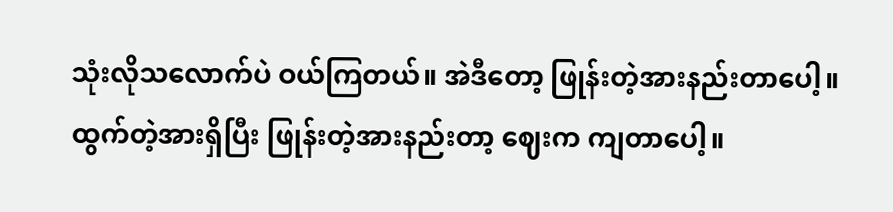သုံးလိုသလောက်ပဲ ဝယ်ကြတယ်။ အဲဒီတော့ ဖြုန်းတဲ့အားနည်းတာပေါ့။ ထွက်တဲ့အားရှိပြီး ဖြုန်းတဲ့အားနည်းတာ့ ဈေးက ကျတာပေါ့။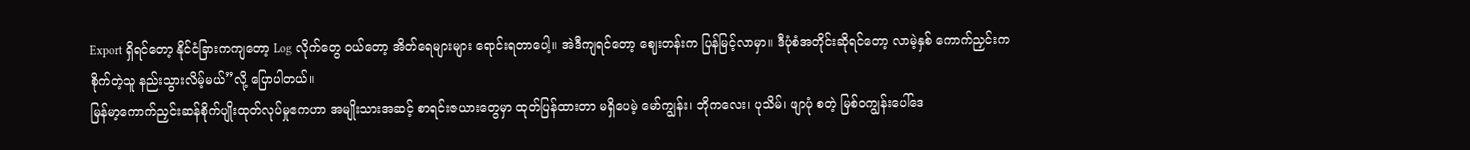Export ရှိရင်တော့ နိုင်ငံခြားကကျတော့ Log လိုက်တွေ ဝယ်တော့ အိတ်ရေများများ ရောင်းရတာပေါ့။ အဲဒီကျရင်တော့ ဈေးတန်းက ပြန်မြင့်လာမှာ။ ဒီပုံစံအတိုင်းဆိုရင်တော့ လာမဲ့နှစ် ကောက်ညှင်းက စိုက်တဲ့သူ နည်းသွားလိမ့်မယ်”လို့ ပြောပါတယ်။
မြန်မာ့ကောက်ညှင်းဆန်စိုက်ပျိုးထုတ်လုပ်မှုဧကဟာ အမျိုးသားအဆင့် စာရင်းဇယားတွေမှာ ထုတ်ပြန်ထားတာ မရှိပေမဲ့ မော်ကျွန်း၊ ဘိုကလေး၊ ပုသိမ်၊ ဖျာပုံ စတဲ့ မြစ်ဝကျွန်းပေါ်ဒေ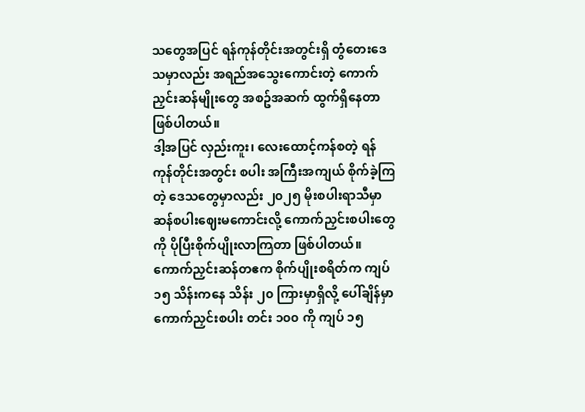သတွေအပြင် ရန်ကုန်တိုင်းအတွင်းရှိ တွံတေးဒေသမှာလည်း အရည်အသွေးကောင်းတဲ့ ကောက်ညှင်းဆန်မျိုးတွေ အစဥ်အဆက် ထွက်ရှိနေတာ ဖြစ်ပါတယ်။
ဒါ့အပြင် လှည်းကူး၊ လေးထောင့်ကန်စတဲ့ ရန်ကုန်တိုင်းအတွင်း စပါး အကြီးအကျယ် စိုက်ခဲ့ကြတဲ့ ဒေသတွေမှာလည်း ၂၀၂၅ မိုးစပါးရာသီမှာ ဆန်စပါးဈေးမကောင်းလို့ ကောက်ညှင်းစပါးတွေကို ပိုပြီးစိုက်ပျိုးလာကြတာ ဖြစ်ပါတယ်။
ကောက်ညှင်းဆန်တဧက စိုက်ပျိုးစရိတ်က ကျပ် ၁၅ သိန်းကနေ သိန်း ၂၀ ကြားမှာရှိလို့ ပေါ်ချိန်မှာ ကောက်ညှင်းစပါး တင်း ၁၀၀ ကို ကျပ် ၁၅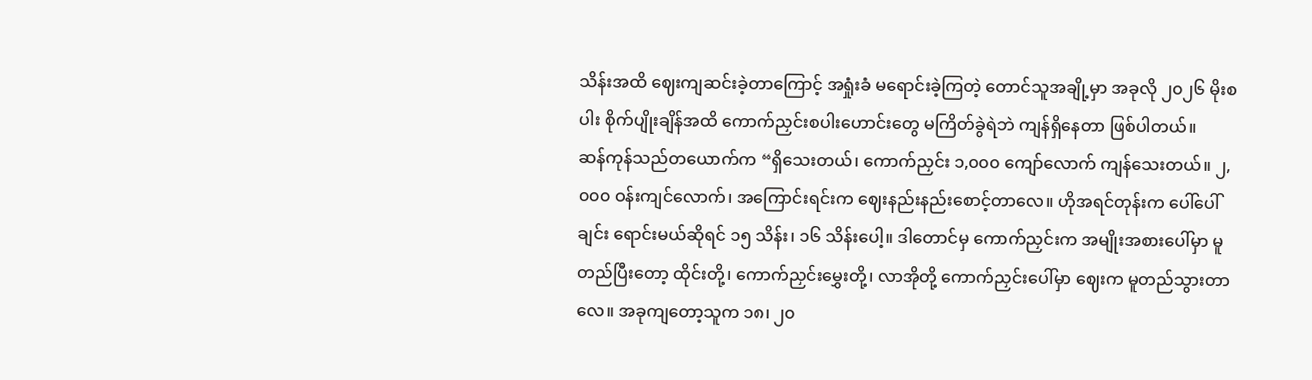သိန်းအထိ ဈေးကျဆင်းခဲ့တာကြောင့် အရှုံးခံ မရောင်းခဲ့ကြတဲ့ တောင်သူအချို့မှာ အခုလို ၂၀၂၆ မိုးစပါး စိုက်ပျိုးချိန်အထိ ကောက်ညှင်းစပါးဟောင်းတွေ မကြိတ်ခွဲရဲဘဲ ကျန်ရှိနေတာ ဖြစ်ပါတယ်။
ဆန်ကုန်သည်တယောက်က “ရှိသေးတယ်၊ ကောက်ညှင်း ၁,၀၀၀ ကျော်လောက် ကျန်သေးတယ်။ ၂,၀၀၀ ဝန်းကျင်လောက်၊ အကြောင်းရင်းက ဈေးနည်းနည်းစောင့်တာလေ။ ဟိုအရင်တုန်းက ပေါ်ပေါ်ချင်း ရောင်းမယ်ဆိုရင် ၁၅ သိန်း၊ ၁၆ သိန်းပေါ့။ ဒါတောင်မှ ကောက်ညှင်းက အမျိုးအစားပေါ်မှာ မူတည်ပြီးတော့ ထိုင်းတို့၊ ကောက်ညှင်းမွှေးတို့၊ လာအိုတို့ ကောက်ညှင်းပေါ်မှာ ဈေးက မူတည်သွားတာလေ။ အခုကျတော့သူက ၁၈၊ ၂၀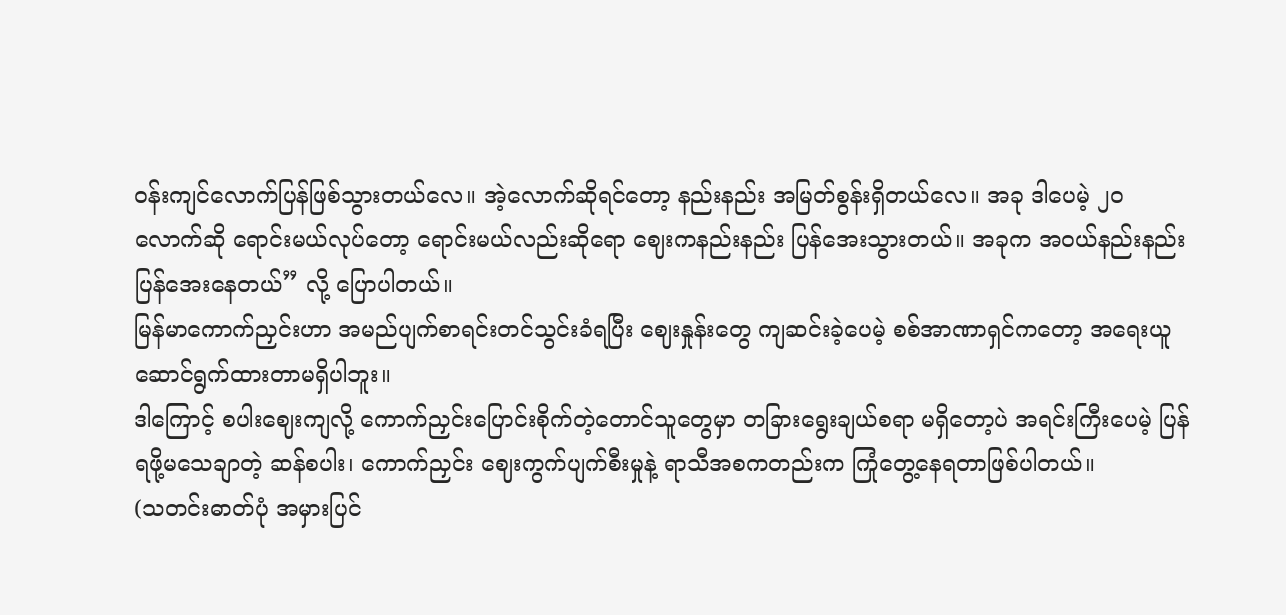ဝန်းကျင်လောက်ပြန်ဖြစ်သွားတယ်လေ။ အဲ့လောက်ဆိုရင်တော့ နည်းနည်း အမြတ်စွန်းရှိတယ်လေ။ အခု ဒါပေမဲ့ ၂၀ လောက်ဆို ရောင်းမယ်လုပ်တော့ ရောင်းမယ်လည်းဆိုရော ဈေးကနည်းနည်း ပြန်အေးသွားတယ်။ အခုက အဝယ်နည်းနည်းပြန်အေးနေတယ်” လို့ ပြောပါတယ်။
မြန်မာကောက်ညှင်းဟာ အမည်ပျက်စာရင်းတင်သွင်းခံရပြီး ဈေးနှုန်းတွေ ကျဆင်းခဲ့ပေမဲ့ စစ်အာဏာရှင်ကတော့ အရေးယူ ဆောင်ရွက်ထားတာမရှိပါဘူး။
ဒါကြောင့် စပါးဈေးကျလို့ ကောက်ညှင်းပြောင်းစိုက်တဲ့တောင်သူတွေမှာ တခြားရွေးချယ်စရာ မရှိတော့ပဲ အရင်းကြီးပေမဲ့ ပြန်ရဖို့မသေချာတဲ့ ဆန်စပါး၊ ကောက်ညှင်း ဈေးကွက်ပျက်စီးမှုနဲ့ ရာသီအစကတည်းက ကြုံတွေ့နေရတာဖြစ်ပါတယ်။
(သတင်းဓာတ်ပုံ အမှားပြင်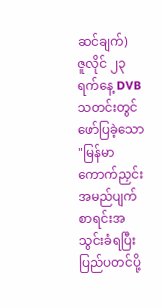ဆင်ချက်)
ဇူလိုင် ၂၃ ရက်နေ့ DVB သတင်းတွင် ဖော်ပြခဲ့သော "မြန်မာကောက်ညှင်း အမည်ပျက်စာရင်းအသွင်းခံရပြီး ပြည်ပတင်ပို့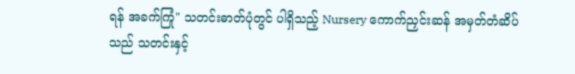ရန် အခက်ကြုံ" သတင်းဓာတ်ပုံတွင် ပါရှိသည့် Nursery ကောက်ညှင်းဆန် အမှတ်တံဆိပ်သည် သတင်းနှင့်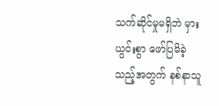သက်ဆိုင်မှုမရှိဘဲ မှားယွင်းစွာ ဖော်ပြမိခဲ့သည့်အတွက် နစ်နာသူ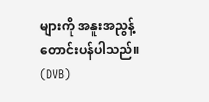များကို အနူးအညွန့် တောင်းပန်ပါသည်။
(DVB)